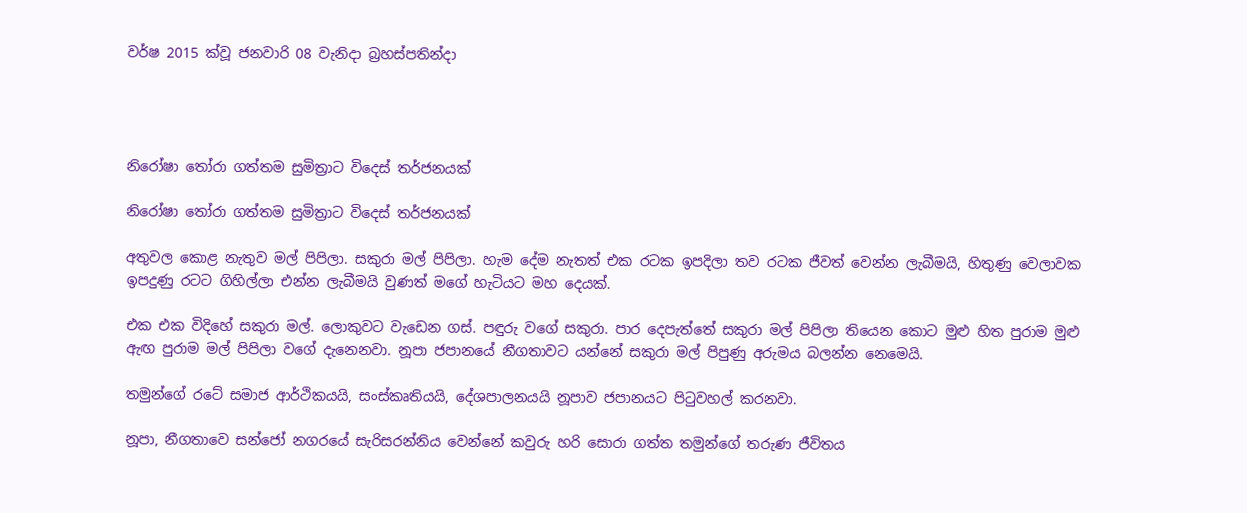වර්ෂ 2015 ක්වූ ජනවාරි 08 වැනිදා බ්‍රහස්පතින්දා




නිරෝෂා තෝරා ගත්තම සුමිත්‍රාට විදෙස් තර්ජනයක්

නිරෝෂා තෝරා ගත්තම සුමිත්‍රාට විදෙස් තර්ජනයක්

අතුවල කොළ නැතුව මල් පිපිලා. සකුරා මල් පිපිලා. හැම දේම නැතත් එක රටක ඉපදිලා තව රටක ජීවත් වෙන්න ලැබීමයි, හිතුණු වෙලාවක ඉපදුණු රටට ගිහිල්ලා එන්න ලැබීමයි වුණත් මගේ හැටියට මහ දෙයක්.

එක එක විදිහේ සකුරා මල්. ලොකුවට වැඩෙන ගස්. පඳුරු වගේ සකුරා. පාර දෙපැත්තේ සකුරා මල් පිපිලා තියෙන කොට මුළු හිත පුරාම මුළු ඇඟ පුරාම මල් පිපිලා වගේ දැනෙනවා. නූපා ජපානයේ නීගතාවට යන්නේ සකුරා මල් පිපුණු අරුමය බලන්න නෙමෙයි.

තමුන්ගේ රටේ සමාජ ආර්ථිකයයි, සංස්කෘතියයි, දේශපාලනයයි නූපාව ජපානයට පිටුවහල් කරනවා.

නූපා, නීගතාවෙ සන්ජෝ නගරයේ සැරිසරන්නිය වෙන්නේ කවුරු හරි සොරා ගත්ත තමුන්ගේ තරුණ ජීවිතය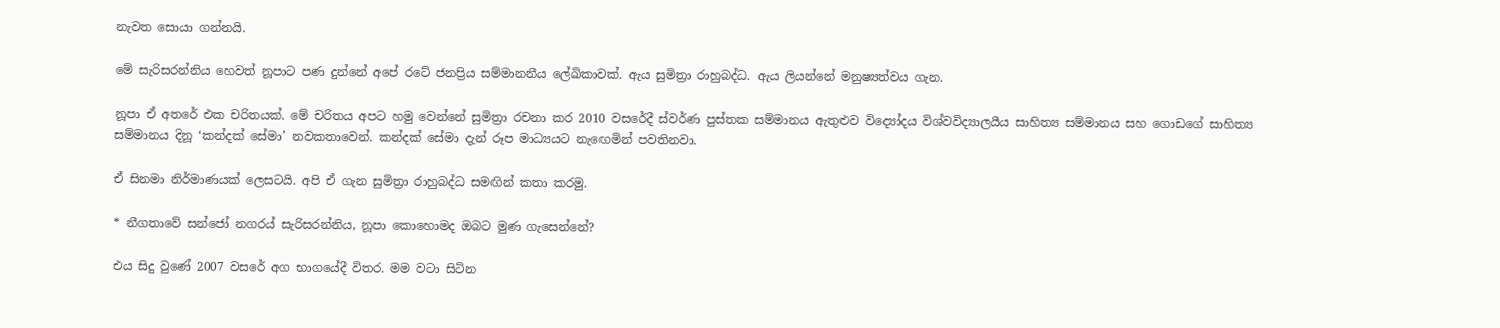නැවත සොයා ගන්නයි.

මේ සැරිසරන්නිය හෙවත් නූපාට පණ දුන්නේ අපේ රටේ ජනප්‍රිය සම්මානනීය ලේඛිකාවක්. ඇය සුමිත්‍රා රාහුබද්ධ. ඇය ලියන්නේ මනුෂ්‍යත්වය ගැන.

නූපා ඒ අතරේ එක චරිතයක්. මේ චරිතය අපට හමු වෙන්නේ සුමිත්‍රා රචනා කර 2010 වසරේදී ස්වර්ණ පුස්තක සම්මානය ඇතුළුව විද්‍යෝදය විශ්වවිද්‍යාලයීය සාහිත්‍ය සම්මානය සහ ගොඩගේ සාහිත්‍ය සම්මානය දිනූ ‘කන්දක් සේමා’ නවකතාවෙන්. කන්දක් සේමා දැන් රූප මාධ්‍යයට නැඟෙමින් පවතිනවා.

ඒ සිනමා නිර්මාණයක් ලෙසටයි. අපි ඒ ගැන සුමිත්‍රා රාහුබද්ධ සමඟින් කතා කරමු.

* නීගතාවේ සන්ජෝ නගරය් සැරිසරන්නිය, නූපා කොහොමද ඔබට මුණ ගැසෙන්නේ?

එය සිදු වුණේ 2007 වසරේ අග භාගයේදී විතර. මම වටා සිටින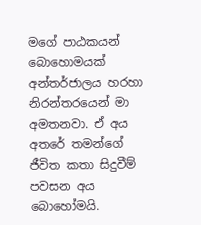මගේ පාඨකයන් බොහොමයක් අන්තර්ජාලය හරහා නිරන්තරයෙන් මා අමතනවා. ඒ අය අතරේ තමන්ගේ ජීවිත කතා සිදුවීම් පවසන අය බොහෝමයි.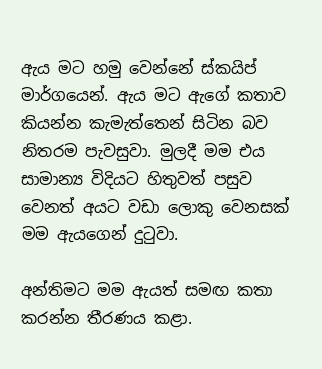ඇය මට හමු වෙන්නේ ස්කයිප් මාර්ගයෙන්. ඇය මට ඇගේ කතාව කියන්න කැමැත්තෙන් සිටින බව නිතරම පැවසුවා. මුලදී මම එය සාමාන්‍ය විදියට හිතුවත් පසුව වෙනත් අයට වඩා ලොකු වෙනසක් මම ඇයගෙන් දුටුවා.

අන්තිමට මම ඇයත් සමඟ කතා කරන්න තීරණය කළා.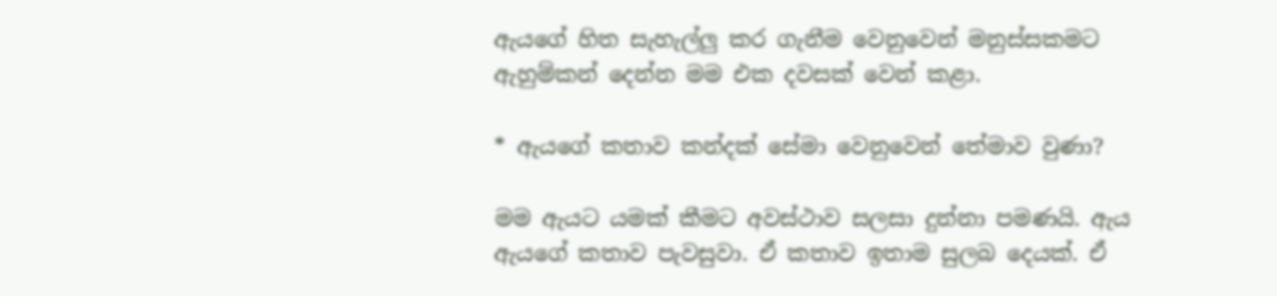ඇයගේ හිත සැහැල්ලු කර ගැනීම වෙනුවෙන් මනුස්සකමට ඇහුම්කන් දෙන්න මම එක දවසක් වෙන් කළා.

* ඇයගේ කතාව කන්දක් සේමා වෙනුවෙන් තේමාව වුණා?

මම ඇයට යමක් කීමට අවස්ථාව සලසා දුන්නා පමණයි. ඇය ඇයගේ කතාව පැවසුවා. ඒ කතාව ඉතාම සුලබ දෙයක්. ඒ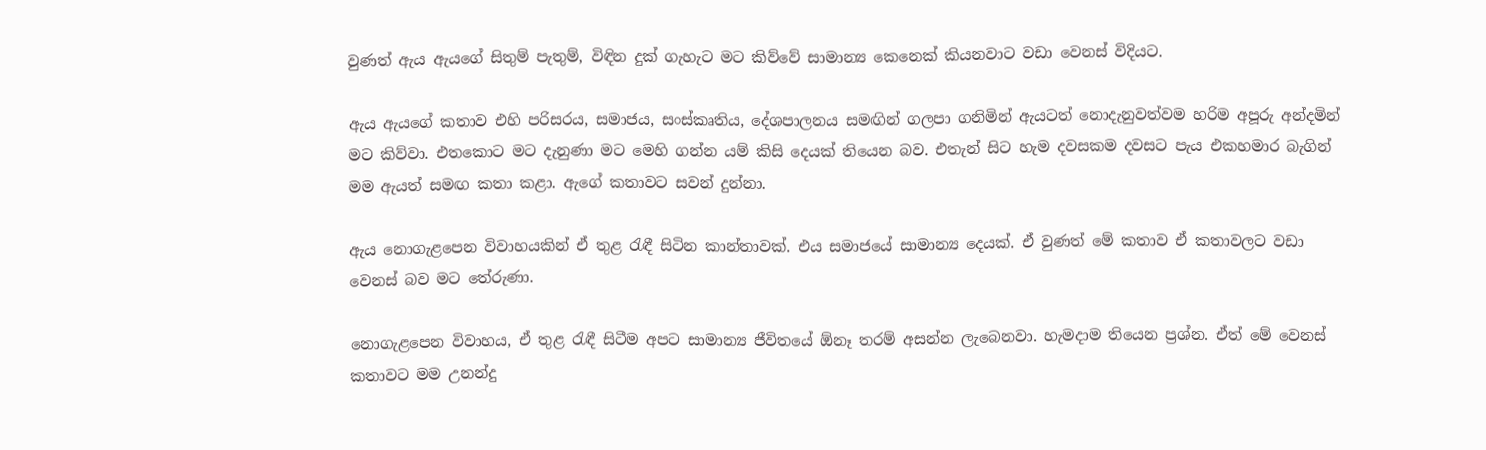වුණත් ඇය ඇයගේ සිතුම් පැතුම්, විඳින දුක් ගැහැට මට කිව්වේ සාමාන්‍ය කෙනෙක් කියනවාට වඩා වෙනස් විදියට.

ඇය ඇයගේ කතාව එහි පරිසරය, සමාජය, සංස්කෘතිය, දේශපාලනය සමඟින් ගලපා ගනිමින් ඇයටත් නොදැනුවත්වම හරිම අපූරු අන්දමින් මට කිව්වා. එතකොට මට දැනුණා මට මෙහි ගන්න යම් කිසි දෙයක් තියෙන බව. එතැන් සිට හැම දවසකම දවසට පැය එකහමාර බැගින් මම ඇයත් සමඟ කතා කළා. ඇගේ කතාවට සවන් දුන්නා.

ඇය නොගැළපෙන විවාහයකින් ඒ තුළ රැඳී සිටින කාන්තාවක්. එය සමාජයේ සාමාන්‍ය දෙයක්. ඒ වුණත් මේ කතාව ඒ කතාවලට වඩා වෙනස් බව මට තේරුණා.

නොගැළපෙන විවාහය, ඒ තුළ රැඳී සිටීම අපට සාමාන්‍ය ජීවිතයේ ඕනෑ තරම් අසන්න ලැබෙනවා. හැමදාම තියෙන ප්‍රශ්න. ඒත් මේ වෙනස් කතාවට මම උනන්දු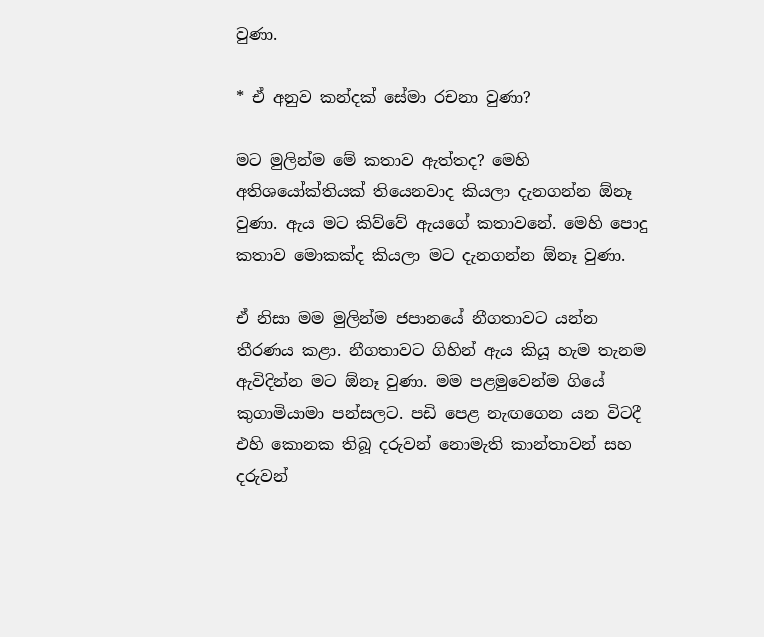වුණා.

* ඒ අනුව කන්දක් සේමා රචනා වුණා?

මට මුලින්ම මේ කතාව ඇත්තද? මෙහි අතිශයෝක්තියක් තියෙනවාද කියලා දැනගන්න ඕනෑ වුණා. ඇය මට කිව්වේ ඇයගේ කතාවනේ. මෙහි පොදු කතාව මොකක්ද කියලා මට දැනගන්න ඕනෑ වුණා.

ඒ නිසා මම මුලින්ම ජපානයේ නීගතාවට යන්න තීරණය කළා. නීගතාවට ගිහින් ඇය කියූ හැම තැනම ඇවිදින්න මට ඕනෑ වුණා. මම පළමුවෙන්ම ගියේ කුගාමියාමා පන්සලට. පඩි පෙළ නැඟගෙන යන විටදී එහි කොනක තිබූ දරුවන් නොමැති කාන්තාවන් සහ දරුවන්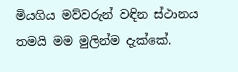මියගිය මව්වරුන් වඳින ස්ථානය තමයි මම මුලින්ම දැක්කේ.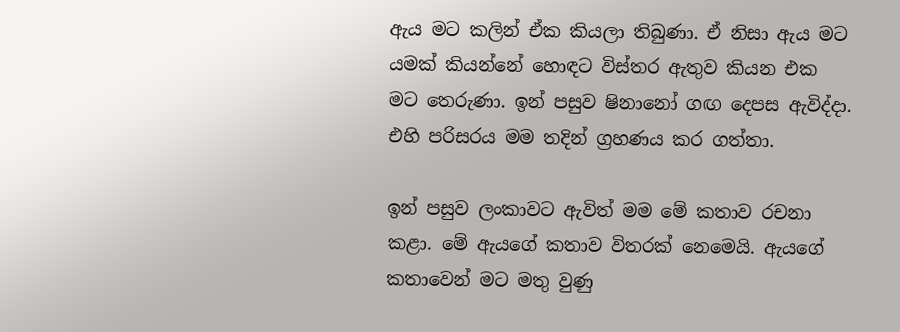ඇය මට කලින් ඒක කියලා තිබුණා. ඒ නිසා ඇය මට යමක් කියන්නේ හොඳට විස්තර ඇතුව කියන එක මට තෙරුණා. ඉන් පසුව ෂිනානෝ ගඟ දෙපස ඇවිද්දා. එහි පරිසරය මම තදින් ග්‍රහණය කර ගත්තා.

ඉන් පසුව ලංකාවට ඇවිත් මම මේ කතාව රචනා කළා. මේ ඇයගේ කතාව විතරක් නෙමෙයි. ඇයගේ කතාවෙන් මට මතු වුණු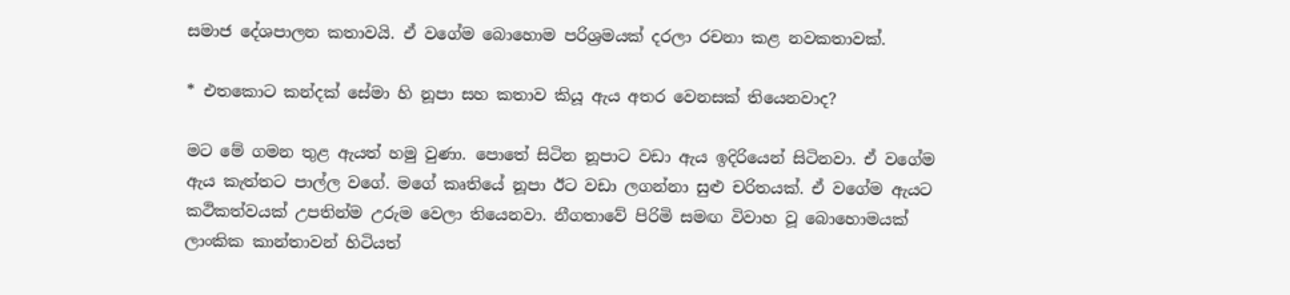සමාජ දේශපාලන කතාවයි. ඒ වගේම බොහොම පරිශ්‍රමයක් දරලා රචනා කළ නවකතාවක්.

* එතකොට කන්දක් සේමා හි නූපා සහ කතාව කියූ ඇය අතර වෙනසක් තියෙනවාද?

මට මේ ගමන තුළ ඇයත් හමු වුණා. පොතේ සිටින නූපාට වඩා ඇය ඉදිරියෙන් සිටිනවා. ඒ වගේම ඇය කැත්තට පාල්ල වගේ. මගේ කෘතියේ නූපා ඊට වඩා ලගන්නා සුළු චරිතයක්. ඒ වගේම ඇයට කථිකත්වයක් උපතින්ම උරුම වෙලා තියෙනවා. නීගතාවේ පිරිමි සමඟ විවාහ වූ බොහොමයක් ලාංකික කාන්තාවන් හිටියත්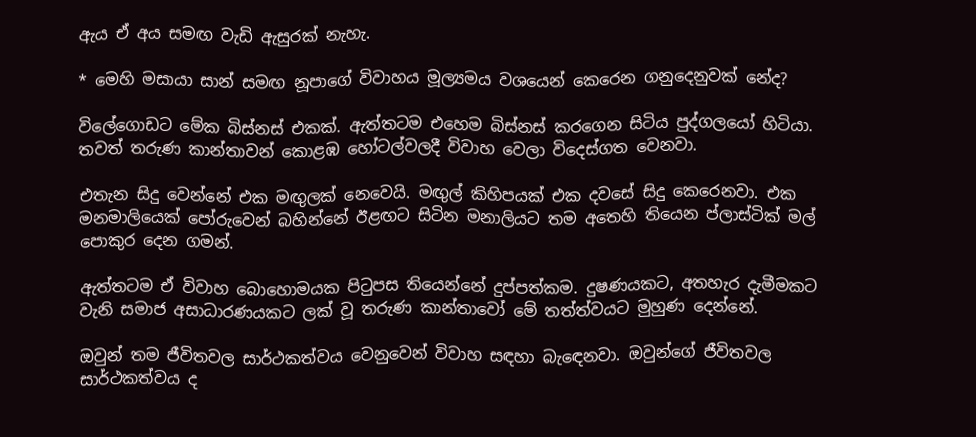ඇය ඒ අය සමඟ වැඩි ඇසුරක් නැහැ.

* මෙහි මසායා සාන් සමඟ නූපාගේ විවාහය මූල්‍යමය වශයෙන් කෙරෙන ගනුදෙනුවක් නේද?

විලේගොඩට මේක බිස්නස් එකක්. ඇත්තටම එහෙම බිස්නස් කරගෙන සිටිය පුද්ගලයෝ හිටියා. තවත් තරුණ කාන්තාවන් කොළඹ හෝටල්වලදී විවාහ වෙලා විදෙස්ගත වෙනවා.

එතැන සිදු වෙන්නේ එක මඟුලක් නෙවෙයි. මඟුල් කිහිපයක් එක දවසේ සිදු කෙරෙනවා. එක මනමාලියෙක් පෝරුවෙන් බහින්නේ ඊළඟට සිටින මනාලියට තම අතෙහි තියෙන ප්ලාස්ටික් මල් පොකුර දෙන ගමන්.

ඇත්තටම ඒ විවාහ බොහොමයක පිටුපස තියෙන්නේ දුප්පත්කම. දුෂණයකට, අතහැර දැමීමකට වැනි සමාජ අසාධාරණයකට ලක් වූ තරුණ කාන්තාවෝ මේ තත්ත්වයට මුහුණ දෙන්නේ.

ඔවුන් තම ජීවිතවල සාර්ථකත්වය වෙනුවෙන් විවාහ සඳහා බැඳෙනවා. ඔවුන්ගේ ජීවිතවල සාර්ථකත්වය ද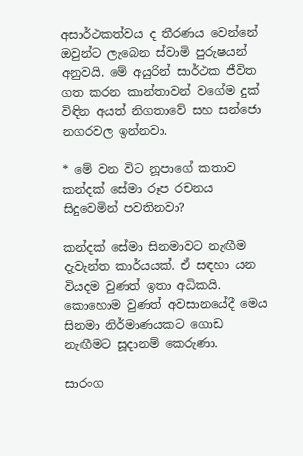අසාර්ථකත්වය ද තීරණය වෙන්නේ ඔවුන්ට ලැබෙන ස්වාමි පුරුෂයන් අනුවයි. මේ අයුරින් සාර්ථක ජීවිත ගත කරන කාන්තාවන් වගේම දුක් විඳින අයත් නිගතාවේ සහ සන්ජො නගරවල ඉන්නවා.

* මේ වන විට නූපාගේ කතාව කන්දක් සේමා රූප රචනය සිදුවෙමින් පවතිනවා?

කන්දක් සේමා සිනමාවට නැඟීම දැවැන්ත කාර්යයක්. ඒ සඳහා යන වියදම වුණත් ඉතා අධිකයි. කොහොම වුණත් අවසානයේදී මෙය සිනමා නිර්මාණයකට ගොඩ නැඟීමට සූදානම් කෙරුණා.

සාරංග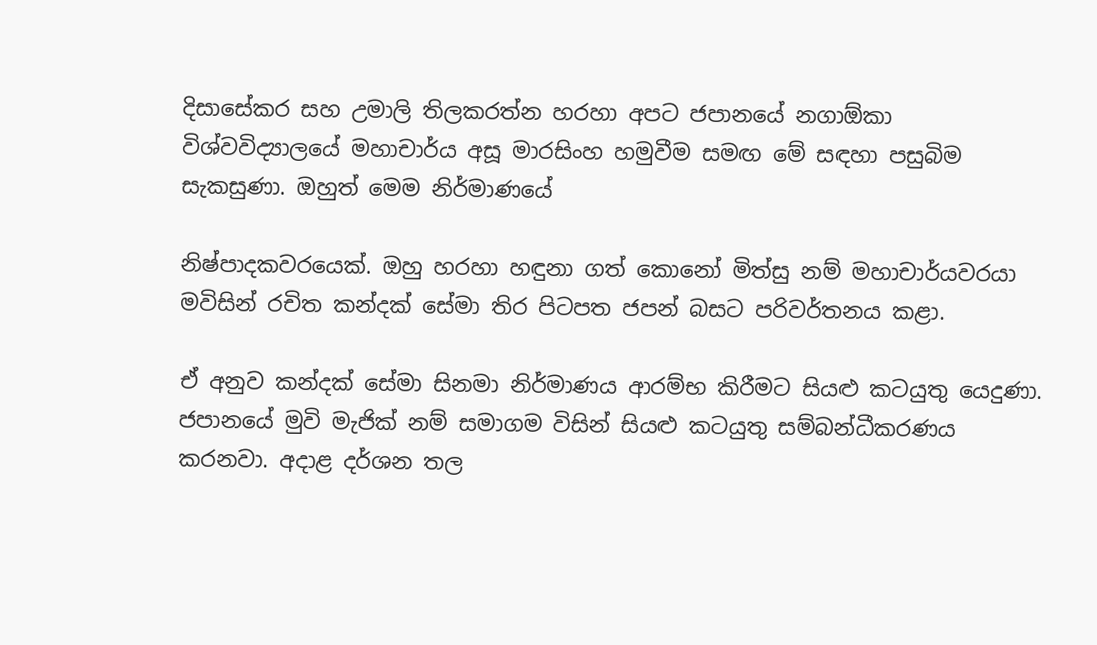දිසාසේකර සහ උමාලි තිලකරත්න හරහා අපට ජපානයේ නගාඕකා විශ්වවිද්‍යාලයේ මහාචාර්ය අසූ මාරසිංහ හමුවීම සමඟ මේ සඳහා පසුබිම සැකසුණා. ඔහුත් මෙම නිර්මාණයේ

නිෂ්පාදකවරයෙක්. ඔහු හරහා හඳුනා ගත් කොනෝ මිත්සු නම් මහාචාර්යවරයා මවිසින් රචිත කන්දක් සේමා තිර පිටපත ජපන් බසට පරිවර්තනය කළා.

ඒ අනුව කන්දක් සේමා සිනමා නිර්මාණය ආරම්භ කිරීමට සියළු කටයුතු යෙදුණා. ජපානයේ මුවි මැජික් නම් සමාගම විසින් සියළු කටයුතු සම්බන්ධීකරණය කරනවා. අදාළ දර්ශන තල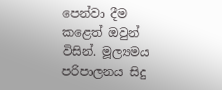පෙන්වා දීම කළෙත් ඔවුන් විසින්. මූල්‍යමය පරිපාලනය සිදු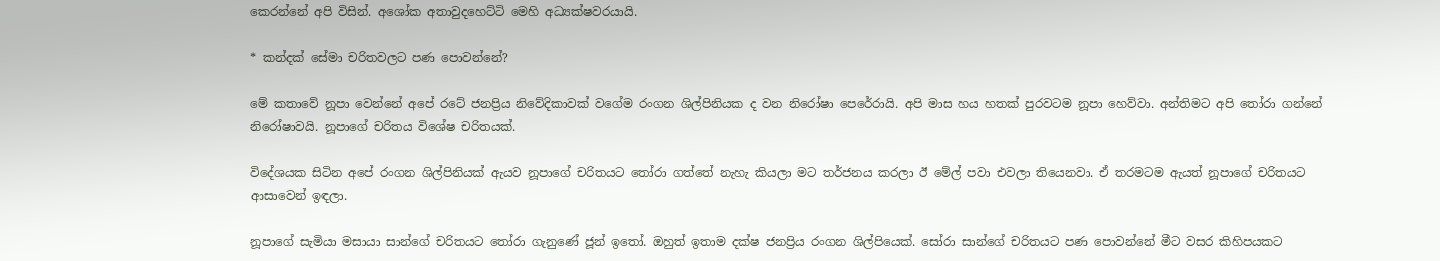කෙරන්නේ අපි විසින්. අශෝක අතාවුදහෙට්ටි මෙහි අධ්‍යක්ෂවරයායි.

* කන්දක් සේමා චරිතවලට පණ පොවන්නේ?

මේ කතාවේ නූපා වෙන්නේ අපේ රටේ ජනප්‍රිය නිවේදිකාවක් වගේම රංගන ශිල්පිනියක ද වන නිරෝෂා පෙරේරායි. අපි මාස හය හතක් පුරවටම නූපා හෙව්වා. අන්තිමට අපි තෝරා ගන්නේ නිරෝෂාවයි. නූපාගේ චරිතය විශේෂ චරිතයක්.

විදේශයක සිටින අපේ රංගන ශිල්පිනියක් ඇයව නූපාගේ චරිතයට තෝරා ගත්තේ නැහැ කියලා මට තර්ජනය කරලා ඊ මේල් පවා එවලා තියෙනවා. ඒ තරමටම ඇයත් නූපාගේ චරිතයට ආසාවෙන් ඉඳලා.

නූපාගේ සැමියා මසායා සාන්ගේ චරිතයට තෝරා ගැනුණේ ජූන් ඉතෝ. ඔහුත් ඉතාම දක්ෂ ජනප්‍රිය රංගන ශිල්පියෙක්. සෝරා සාන්ගේ චරිතයට පණ පොවන්නේ මීට වසර කිහිපයකට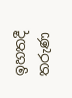ඉහතදී තරුණ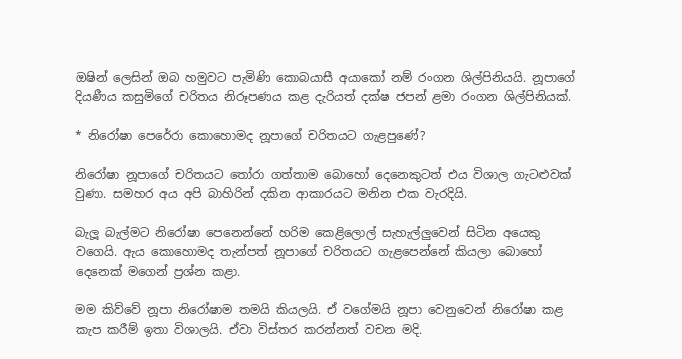ඔෂින් ලෙසින් ඔබ හමුවට පැමිණි කොබයාසී අයාකෝ නම් රංගන ශිල්පිනියයි. නූපාගේ දියණීය කසුමිගේ චරිතය නිරූපණය කළ දැරියත් දක්ෂ ජපන් ළමා රංගන ශිල්පිනියක්.

* නිරෝෂා පෙරේරා කොහොමද නූපාගේ චරිතයට ගැළපුණේ?

නිරෝෂා නූපාගේ චරිතයට තෝරා ගත්තාම බොහෝ දෙනෙකුටත් එය විශාල ගැටළුවක් වුණා. සමහර අය අපි බාහිරින් දකින ආකාරයට මනින එක වැරදියි.

බැලූ බැල්මට නිරෝෂා පෙනෙන්නේ හරිම කෙළිලොල් සැහැල්ලුවෙන් සිටින අයෙකු වගෙයි. ඇය කොහොමද තැන්පත් නූපාගේ චරිතයට ගැළපෙන්නේ කියලා බොහෝ දෙනෙක් මගෙන් ප්‍රශ්න කළා.

මම කිව්වේ නූපා නිරෝෂාම තමයි කියලයි. ඒ වගේමයි නූපා වෙනුවෙන් නිරෝෂා කළ කැප කරීම් ඉතා විශාලයි. ඒවා විස්තර කරන්නත් වචන මදි.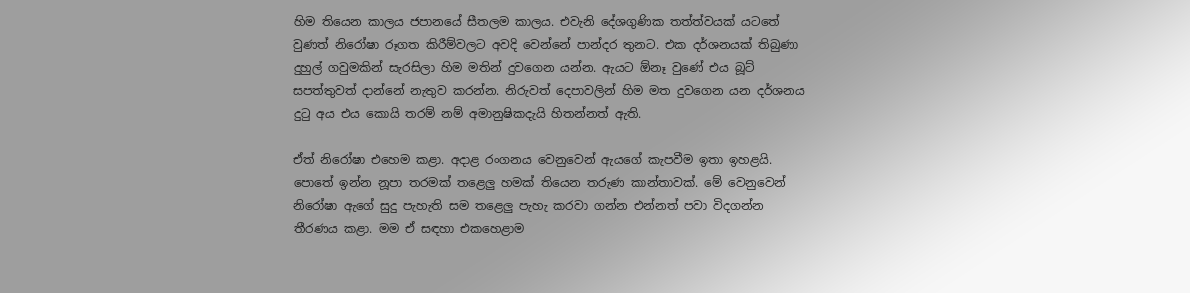හිම තියෙන කාලය ජපානයේ සීතලම කාලය. එවැනි දේශගුණික තත්ත්වයක් යටතේ වුණත් නිරෝෂා රූගත කිරීම්වලට අවදි වෙන්නේ පාන්දර තුනට. එක දර්ශනයක් තිබුණා දුහුල් ගවුමකින් සැරසිලා හිම මතින් දුවගෙන යන්න. ඇයට ඕනෑ වුණේ එය බූට් සපත්තුවත් දාන්නේ නැතුව කරන්න. නිරුවත් දෙපාවලින් හිම මත දුවගෙන යන දර්ශනය දුටු අය එය කොයි තරම් නම් අමානුෂිකදැයි හිතන්නත් ඇති.

ඒත් නිරෝෂා එහෙම කළා. අදාළ රංගනය වෙනුවෙන් ඇයගේ කැපවීම ඉතා ඉහළයි. පොතේ ඉන්න නූපා තරමක් තළෙලු හමක් තියෙන තරුණ කාන්තාවක්. මේ වෙනුවෙන් නිරෝෂා ඇගේ සුදු පැහැති සම තළෙලු පැහැ කරවා ගන්න එන්නත් පවා විදගන්න තීරණය කළා. මම ඒ සඳහා එකහෙළාම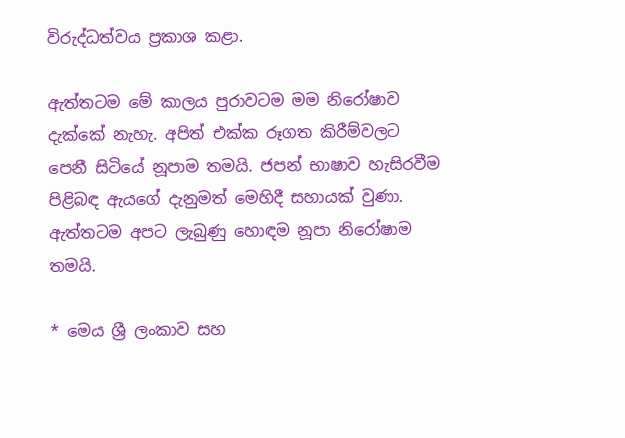විරුද්ධත්වය ප්‍රකාශ කළා.

ඇත්තටම මේ කාලය පුරාවටම මම නිරෝෂාව දැක්කේ නැහැ. අපිත් එක්ක රූගත කිරීම්වලට පෙනී සිටියේ නූපාම තමයි. ජපන් භාෂාව හැසිරවීම පිළිබඳ ඇයගේ දැනුමත් මෙහිදී සහායක් වුණා. ඇත්තටම අපට ලැබුණු හොඳම නූපා නිරෝෂාම තමයි.

* මෙය ශ්‍රී ලංකාව සහ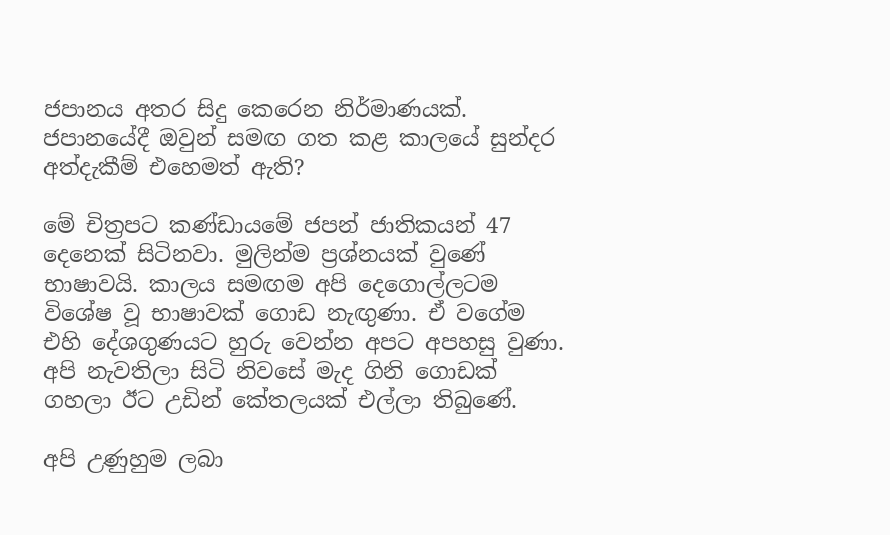ජපානය අතර සිදු කෙරෙන නිර්මාණයක්. ජපානයේදී ඔවුන් සමඟ ගත කළ කාලයේ සුන්දර අත්දැකීම් එහෙමත් ඇති?

මේ චිත්‍රපට කණ්ඩායමේ ජපන් ජාතිකයන් 47 දෙනෙක් සිටිනවා. මුලින්ම ප්‍රශ්නයක් වුණේ භාෂාවයි. කාලය සමඟම අපි දෙගොල්ලටම විශේෂ වූ භාෂාවක් ගොඩ නැඟුණා. ඒ වගේම එහි දේශගුණයට හුරු වෙන්න අපට අපහසු වුණා. අපි නැවතිලා සිටි නිවසේ මැද ගිනි ගොඩක් ගහලා ඊට උඩින් කේතලයක් එල්ලා තිබුණේ.

අපි උණුහුම ලබා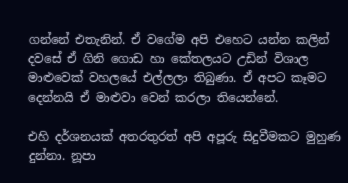ගන්නේ එතැනින්. ඒ වගේම අපි එහෙට යන්න කලින් දවසේ ඒ ගිනි ගොඩ හා කේතලයට උඩින් විශාල මාළුවෙක් වහලයේ එල්ලලා තිබුණා. ඒ අපට කෑමට දෙන්නයි ඒ මාළුවා වෙන් කරලා තියෙන්නේ.

එහි දර්ශනයක් අතරතුරත් අපි අපූරු සිදුවීමකට මුහුණ දුන්නා. නූපා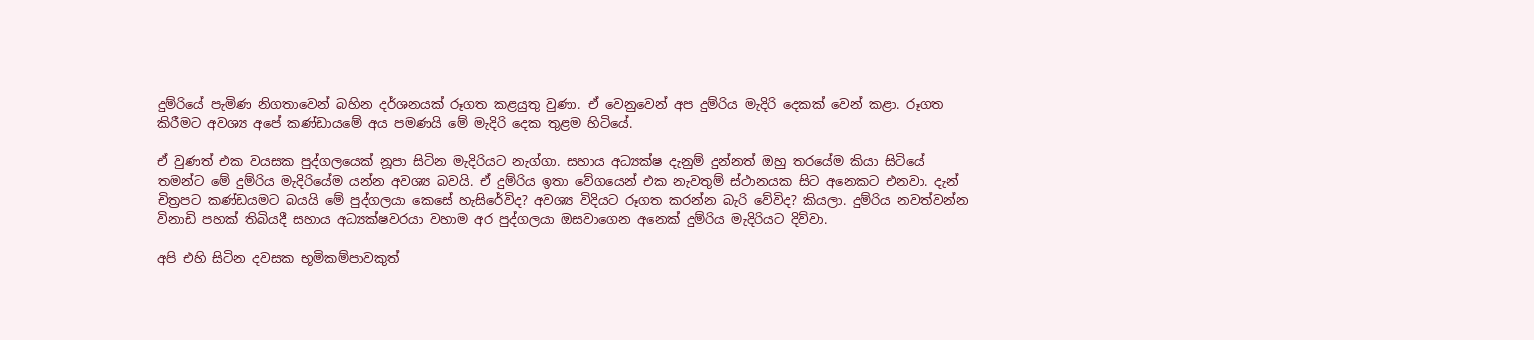දුම්රියේ පැමිණ නිගතාවෙන් බහින දර්ශනයක් රූගත කළයුතු වුණා. ඒ වෙනුවෙන් අප දුම්රිය මැදිරි දෙකක් වෙන් කළා. රූගත කිරීමට අවශ්‍ය අපේ කණ්ඩායමේ අය පමණයි මේ මැදිරි දෙක තුළම හිටියේ.

ඒ වුණත් එක වයසක පුද්ගලයෙක් නූපා සිටින මැදිරියට නැග්ගා. සහාය අධ්‍යක්ෂ දැනුම් දුන්නත් ඔහු තරයේම කියා සිටියේ තමන්ට මේ දුම්රිය මැදිරියේම යන්න අවශ්‍ය බවයි. ඒ දුම්රිය ඉතා වේගයෙන් එක නැවතුම් ස්ථානයක සිට අනෙකට එනවා. දැන් චිත්‍රපට කණ්ඩයමට බයයි මේ පුද්ගලයා කෙසේ හැසිරේවිද? අවශ්‍ය විදියට රූගත කරන්න බැරි වේවිද? කියලා. දුම්රිය නවත්වන්න විනාඩි පහක් තිබියදී සහාය අධ්‍යක්ෂවරයා වහාම අර පුද්ගලයා ඔසවාගෙන අනෙක් දුම්රිය මැදිරියට දිව්වා.

අපි එහි සිටින දවසක භූමිකම්පාවකුත්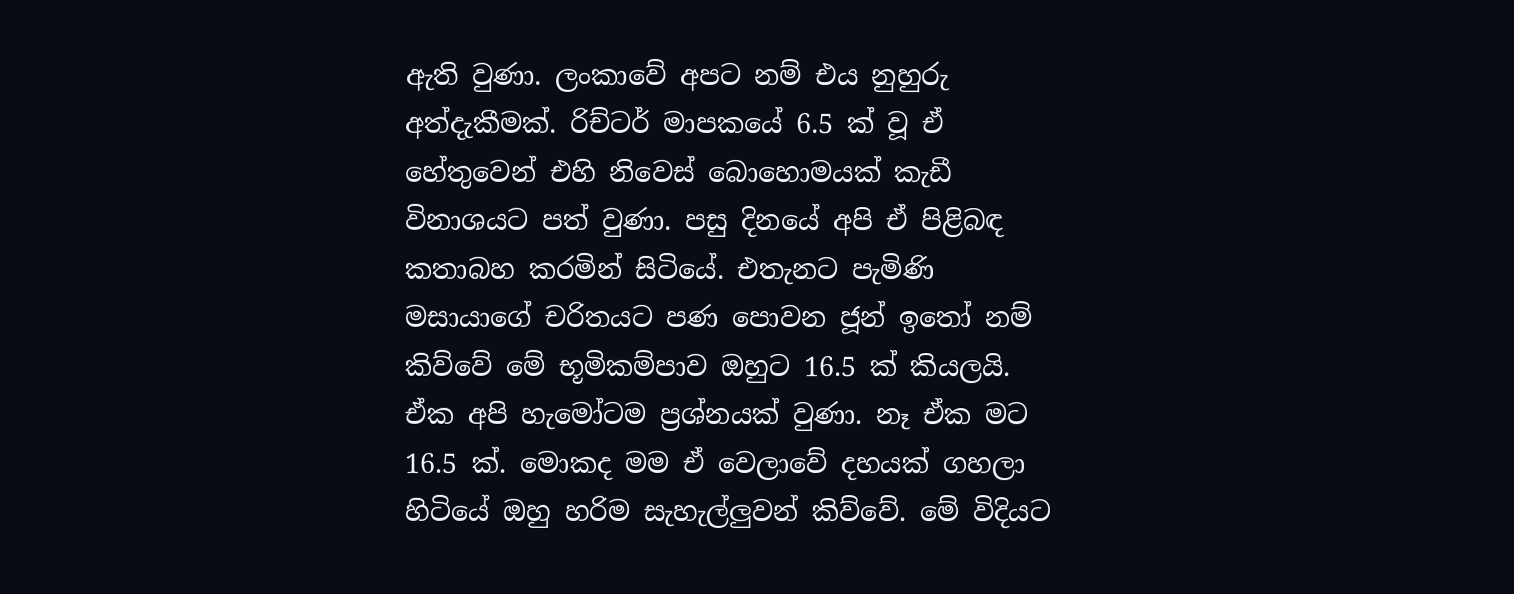ඇති වුණා. ලංකාවේ අපට නම් එය නුහුරු අත්දැකීමක්. රිච්ටර් මාපකයේ 6.5 ක් වූ ඒ හේතුවෙන් එහි නිවෙස් බොහොමයක් කැඩී විනාශයට පත් වුණා. පසු දිනයේ අපි ඒ පිළිබඳ කතාබහ කරමින් සිටියේ. එතැනට පැමිණි මසායාගේ චරිතයට පණ පොවන ජූන් ඉතෝ නම් කිව්වේ මේ භූමිකම්පාව ඔහුට 16.5 ක් කියලයි. ඒක අපි හැමෝටම ප්‍රශ්නයක් වුණා. නෑ ඒක මට 16.5 ක්. මොකද මම ඒ වෙලාවේ දහයක් ගහලා හිටියේ ඔහු හරිම සැහැල්ලුවන් කිව්වේ. මේ විදියට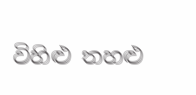විහිළු තහළු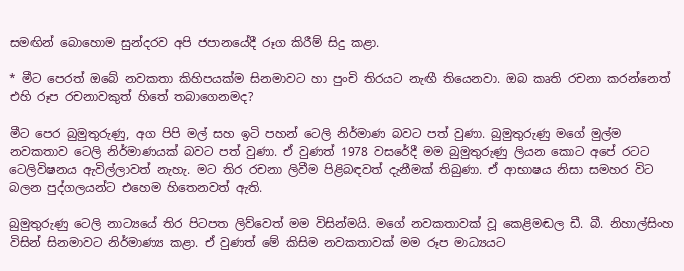සමඟින් බොහොම සුන්දරව අපි ජපානයේදී රූග කිරීම් සිදු කළා.

* මීට පෙරත් ඔබේ නවකතා කිහිපයක්ම සිනමාවට හා පුංචි තිරයට නැඟී තියෙනවා. ඔබ කෘති රචනා කරන්නෙත් එහි රූප රචනාවකුත් හිතේ තබාගෙනමද?

මීට පෙර බුමුතුරුණු, අග පිපි මල් සහ ඉටි පහන් ටෙලි නිර්මාණ බවට පත් වුණා. බුමුතුරුණු මගේ මුල්ම නවකතාව ටෙලි නිර්මාණයක් බවට පත් වුණා. ඒ වුණත් 1978 වසරේදී මම බුමුතුරුණු ලියන කොට අපේ රටට ටෙලිවිෂනය ඇවිල්ලාවත් නැහැ. මට තිර රචනා ලිවීම පිළිබඳවත් දැනීමක් තිබුණා. ඒ ආභාෂය නිසා සමහර විට බලන පුද්ගලයන්ට එහෙම හිතෙනවත් ඇති.

බුමුතුරුණු ටෙලි නාට්‍යයේ තිර පිටපත ලිව්වෙත් මම විසින්මයි. මගේ නවකතාවක් වූ කෙළිමඬල ඩී. බී. නිහාල්සිංහ විසින් සිනමාවට නිර්මාණ්‍ය කළා. ඒ වුණත් මේ කිසිම නවකතාවක් මම රූප මාධ්‍යයට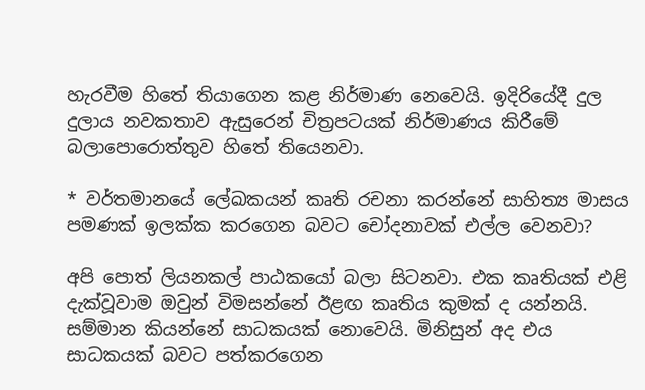හැරවීම හිතේ තියාගෙන කළ නිර්මාණ නෙවෙයි. ඉදිරියේදී දුල දුලාය නවකතාව ඇසුරෙන් චිත්‍රපටයක් නිර්මාණය කිරීමේ බලාපොරොත්තුව හිතේ තියෙනවා.

* වර්තමානයේ ලේඛකයන් කෘති රචනා කරන්නේ සාහිත්‍ය මාසය පමණක් ඉලක්ක කරගෙන බවට චෝදනාවක් එල්ල වෙනවා?

අපි පොත් ලියනකල් පාඨකයෝ බලා සිටනවා. එක කෘතියක් එළි දැක්වූවාම ඔවුන් විමසන්නේ ඊළඟ කෘතිය කුමක් ද යන්නයි. සම්මාන කියන්නේ සාධකයක් නොවෙයි. මිනිසුන් අද එය සාධකයක් බවට පත්කරගෙන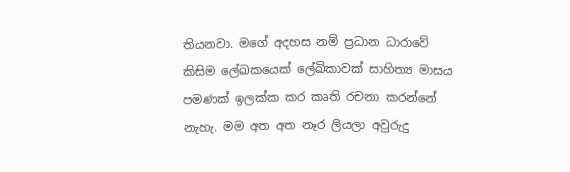තියනවා. මගේ අදහස නම් ප්‍රධාන ධාරාවේ කිසිම ලේඛකයෙක් ලේඛිකාවක් සාහිත්‍ය මාසය පමණක් ඉලක්ක කර කෘති රචනා කරන්නේ නැහැ. මම අත අත නෑර ලියලා අවුරුදු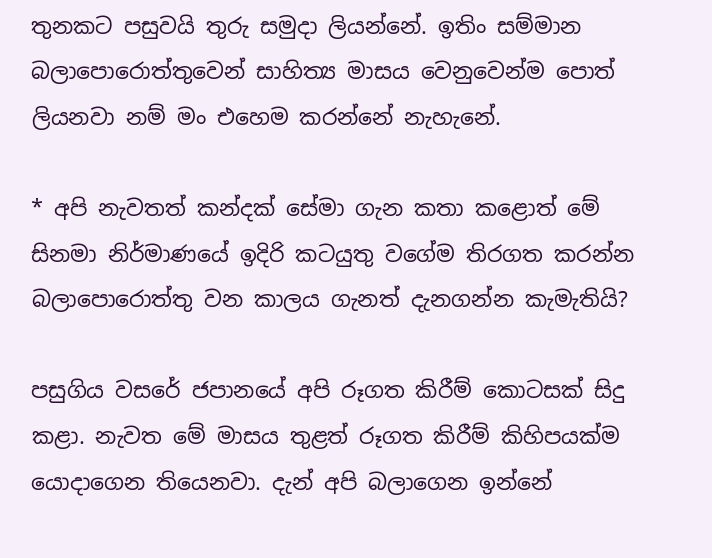තුනකට පසුවයි තුරු සමුදා ලියන්නේ. ඉතිං සම්මාන බලාපොරොත්තුවෙන් සාහිත්‍ය මාසය වෙනුවෙන්ම පොත් ලියනවා නම් මං එහෙම කරන්නේ නැහැනේ.

* අපි නැවතත් කන්දක් සේමා ගැන කතා කළොත් මේ සිනමා නිර්මාණයේ ඉදිරි කටයුතු වගේම තිරගත කරන්න බලාපොරොත්තු වන කාලය ගැනත් දැනගන්න කැමැතියි?

පසුගිය වසරේ ජපානයේ අපි රූගත කිරීම් කොටසක් සිදු කළා. නැවත මේ මාසය තුළත් රූගත කිරීම් කිහිපයක්ම යොදාගෙන තියෙනවා. දැන් අපි බලාගෙන ඉන්නේ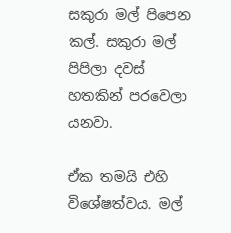සකුරා මල් පිපෙන කල්. සකුරා මල් පිපිලා දවස් හතකින් පරවෙලා යනවා.

ඒක තමයි එහි විශේෂත්වය. මල්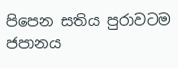පිපෙන සතිය පුරාවටම ජපානය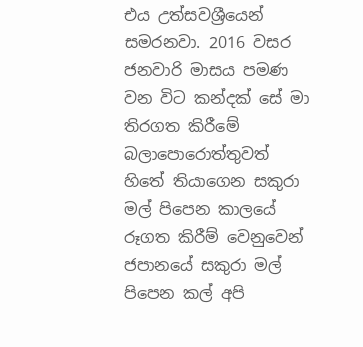එය උත්සවශ්‍රීයෙන් සමරනවා. 2016 වසර ජනවාරි මාසය පමණ වන විට කන්දක් සේ මා තිරගත කිරීමේ බලාපොරොත්තුවත් හිතේ තියාගෙන සකුරා මල් පිපෙන කාලයේ රූගත කිරීම් වෙනුවෙන් ජපානයේ සකුරා මල් පිපෙන කල් අපි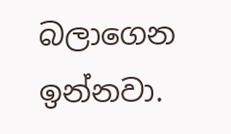බලාගෙන ඉන්නවා.